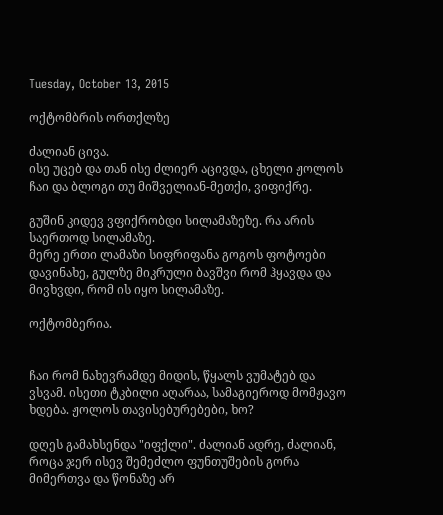Tuesday, October 13, 2015

ოქტომბრის ორთქლზე

ძალიან ცივა.
ისე უცებ და თან ისე ძლიერ აცივდა, ცხელი ჟოლოს ჩაი და ბლოგი თუ მიშველიან-მეთქი, ვიფიქრე.

გუშინ კიდევ ვფიქრობდი სილამაზეზე. რა არის საერთოდ სილამაზე.
მერე ერთი ლამაზი სიფრიფანა გოგოს ფოტოები დავინახე, გულზე მიკრული ბავშვი რომ ჰყავდა და მივხვდი, რომ ის იყო სილამაზე.

ოქტომბერია.


ჩაი რომ ნახევრამდე მიდის, წყალს ვუმატებ და ვსვამ. ისეთი ტკბილი აღარაა, სამაგიეროდ მომჟავო ხდება. ჟოლოს თავისებურებები, ხო?

დღეს გამახსენდა "იფქლი". ძალიან ადრე, ძალიან, როცა ჯერ ისევ შემეძლო ფუნთუშების გორა მიმერთვა და წონაზე არ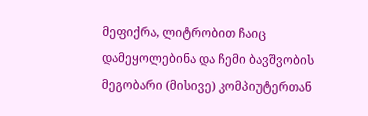მეფიქრა, ლიტრობით ჩაიც დამეყოლებინა და ჩემი ბავშვობის მეგობარი (მისივე) კომპიუტერთან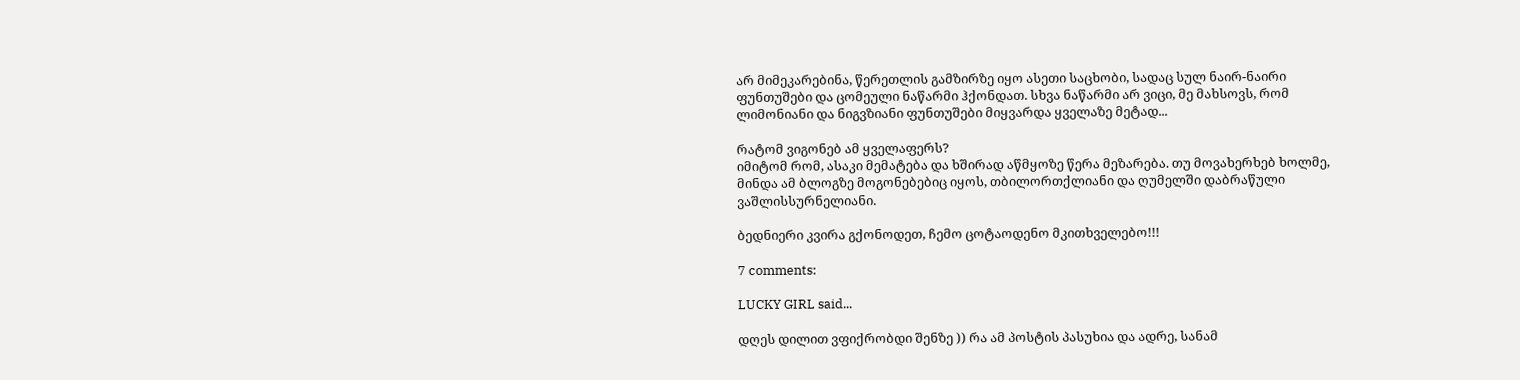არ მიმეკარებინა, წერეთლის გამზირზე იყო ასეთი საცხობი, სადაც სულ ნაირ-ნაირი ფუნთუშები და ცომეული ნაწარმი ჰქონდათ. სხვა ნაწარმი არ ვიცი, მე მახსოვს, რომ ლიმონიანი და ნიგვზიანი ფუნთუშები მიყვარდა ყველაზე მეტად...

რატომ ვიგონებ ამ ყველაფერს?
იმიტომ რომ, ასაკი მემატება და ხშირად აწმყოზე წერა მეზარება. თუ მოვახერხებ ხოლმე, მინდა ამ ბლოგზე მოგონებებიც იყოს, თბილორთქლიანი და ღუმელში დაბრაწული ვაშლისსურნელიანი.

ბედნიერი კვირა გქონოდეთ, ჩემო ცოტაოდენო მკითხველებო!!!

7 comments:

LUCKY GIRL said...

დღეს დილით ვფიქრობდი შენზე )) რა ამ პოსტის პასუხია და ადრე, სანამ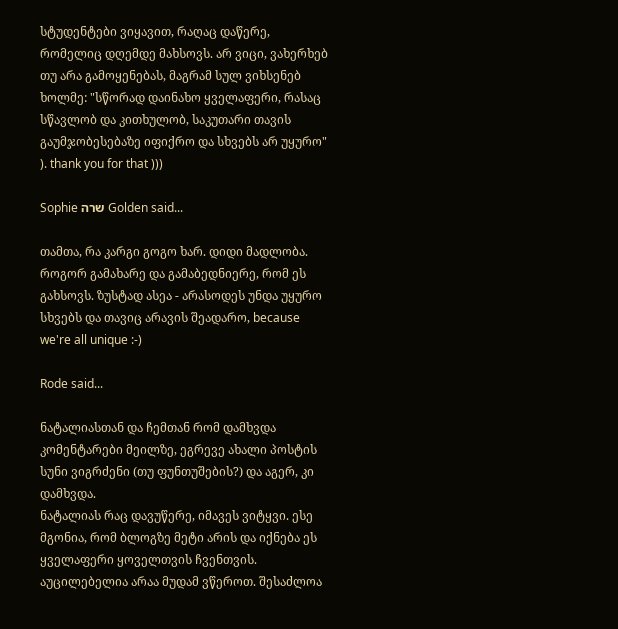სტუდენტები ვიყავით, რაღაც დაწერე, რომელიც დღემდე მახსოვს. არ ვიცი, ვახერხებ თუ არა გამოყენებას, მაგრამ სულ ვიხსენებ ხოლმე: "სწორად დაინახო ყველაფერი, რასაც სწავლობ და კითხულობ, საკუთარი თავის გაუმჯობესებაზე იფიქრო და სხვებს არ უყურო" ). thank you for that )))

Sophie שרה Golden said...

თამთა, რა კარგი გოგო ხარ. დიდი მადლობა. როგორ გამახარე და გამაბედნიერე, რომ ეს გახსოვს. ზუსტად ასეა - არასოდეს უნდა უყურო სხვებს და თავიც არავის შეადარო, because we're all unique :-)

Rode said...

ნატალიასთან და ჩემთან რომ დამხვდა კომენტარები მეილზე, ეგრევე ახალი პოსტის სუნი ვიგრძენი (თუ ფუნთუშების?) და აგერ, კი დამხვდა.
ნატალიას რაც დავუწერე, იმავეს ვიტყვი. ესე მგონია, რომ ბლოგზე მეტი არის და იქნება ეს ყველაფერი ყოველთვის ჩვენთვის. აუცილებელია არაა მუდამ ვწეროთ. შესაძლოა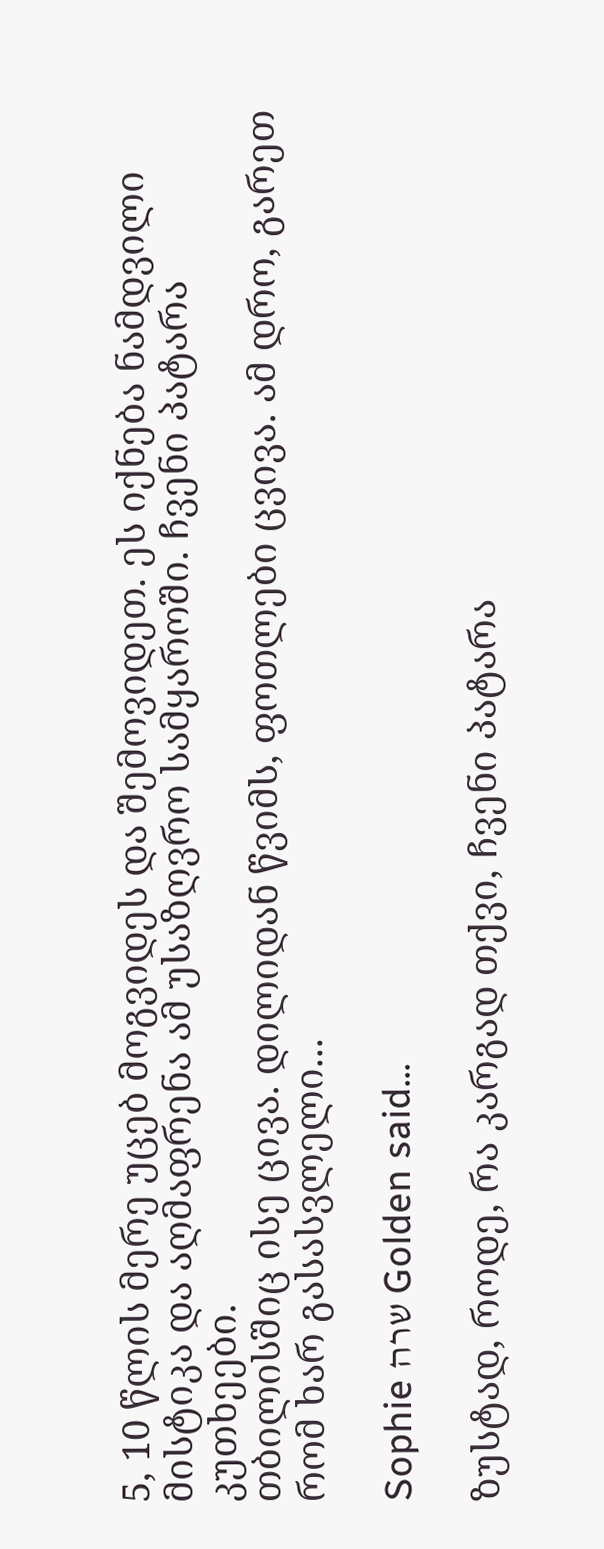5, 10 წლის მერე უცებ მოგვიდეს და შემოვიდეთ. ეს იქნება ნამდვილი მისტიკა და აღმაფრენა ამ უსაზღვრო სამყაროში. ჩვენი პატარა კუთხეები.
თბილისშიც ისე ცივა. დილიდან წვიმს, ფოთლები ცვივა. ამ დრო, გარეთ რომ ხარ გასასვლელი...

Sophie שרה Golden said...

ზუსტად, როდე, რა კარგად თქვი, ჩვენი პატარა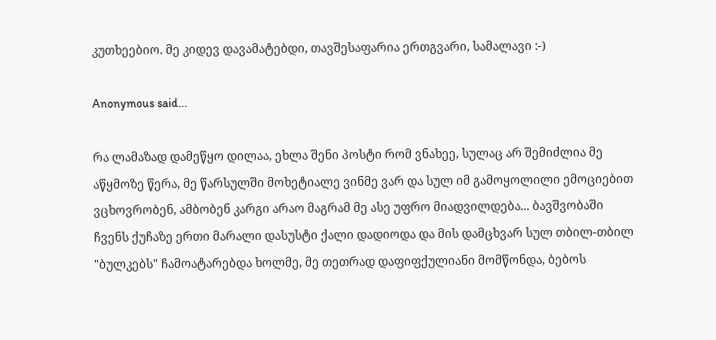კუთხეებიო. მე კიდევ დავამატებდი, თავშესაფარია ერთგვარი, სამალავი :-)

Anonymous said...

რა ლამაზად დამეწყო დილაა, ეხლა შენი პოსტი რომ ვნახეე, სულაც არ შემიძლია მე აწყმოზე წერა, მე წარსულში მოხეტიალე ვინმე ვარ და სულ იმ გამოყოლილი ემოციებით ვცხოვრობენ, ამბობენ კარგი არაო მაგრამ მე ასე უფრო მიადვილდება... ბავშვობაში ჩვენს ქუჩაზე ერთი მარალი დასუსტი ქალი დადიოდა და მის დამცხვარ სულ თბილ-თბილ "ბულკებს" ჩამოატარებდა ხოლმე, მე თეთრად დაფიფქულიანი მომწონდა, ბებოს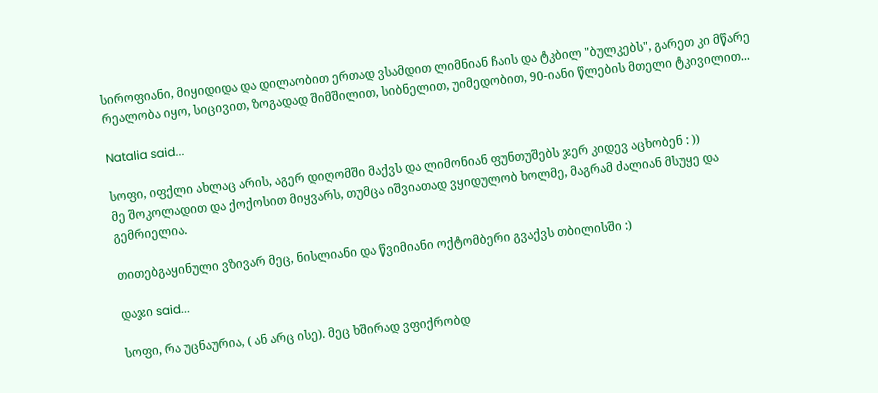სიროფიანი, მიყიდიდა და დილაობით ერთად ვსამდით ლიმნიან ჩაის და ტკბილ "ბულკებს", გარეთ კი მწარე რეალობა იყო, სიცივით, ზოგადად შიმშილით, სიბნელით, უიმედობით, 90-იანი წლების მთელი ტკივილით...

Natalia said...

სოფი, იფქლი ახლაც არის, აგერ დიღომში მაქვს და ლიმონიან ფუნთუშებს ჯერ კიდევ აცხობენ : ))
მე შოკოლადით და ქოქოსით მიყვარს, თუმცა იშვიათად ვყიდულობ ხოლმე, მაგრამ ძალიან მსუყე და გემრიელია.

თითებგაყინული ვზივარ მეც, ნისლიანი და წვიმიანი ოქტომბერი გვაქვს თბილისში :)

დაჯი said...

სოფი, რა უცნაურია, ( ან არც ისე). მეც ხშირად ვფიქრობდ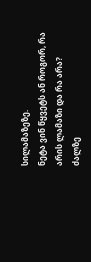სილამაზეზე.
ნეტა ვინ წყვეტს ან როგორ, რა არის ლამაზი და რა არა?
ძალზე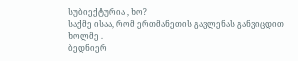სუბიექტურია , ხო?
საქმე ისაა, რომ ერთმანეთის გავლენას განვიცდით ხოლმე .
ბედნიერ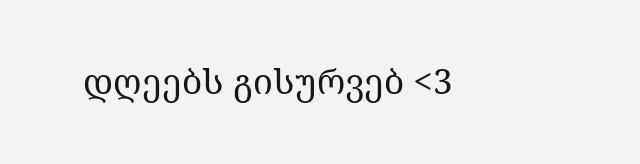დღეებს გისურვებ <3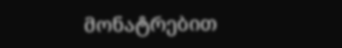მონატრებით